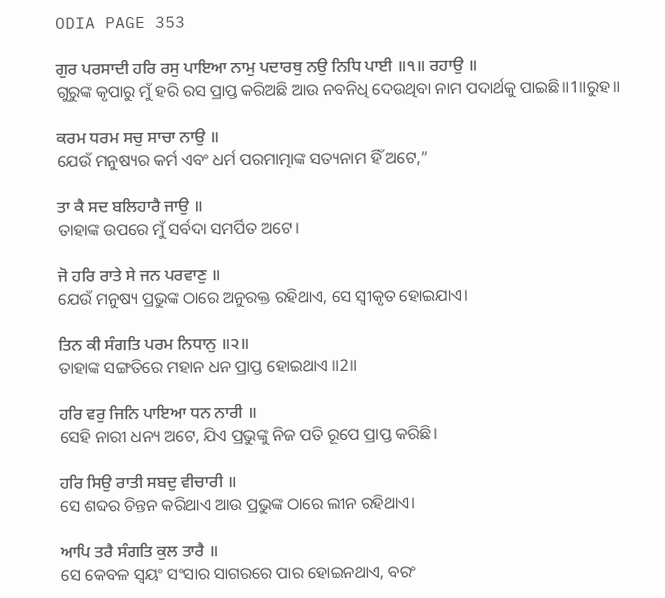ODIA PAGE 353

ਗੁਰ ਪਰਸਾਦੀ ਹਰਿ ਰਸੁ ਪਾਇਆ ਨਾਮੁ ਪਦਾਰਥੁ ਨਉ ਨਿਧਿ ਪਾਈ ॥੧॥ ਰਹਾਉ ॥
ଗୁରୁଙ୍କ କୃପାରୁ ମୁଁ ହରି ରସ ପ୍ରାପ୍ତ କରିଅଛି ଆଉ ନବନିଧି ଦେଉଥିବା ନାମ ପଦାର୍ଥକୁ ପାଇଛି॥1॥ରୁହ॥

ਕਰਮ ਧਰਮ ਸਚੁ ਸਾਚਾ ਨਾਉ ॥
ଯେଉଁ ମନୁଷ୍ୟର କର୍ମ ଏବଂ ଧର୍ମ ପରମାତ୍ମାଙ୍କ ସତ୍ୟନାମ ହିଁ ଅଟେ,”

ਤਾ ਕੈ ਸਦ ਬਲਿਹਾਰੈ ਜਾਉ ॥
ତାହାଙ୍କ ଉପରେ ମୁଁ ସର୍ବଦା ସମର୍ପିତ ଅଟେ।

ਜੋ ਹਰਿ ਰਾਤੇ ਸੇ ਜਨ ਪਰਵਾਣੁ ॥
ଯେଉଁ ମନୁଷ୍ୟ ପ୍ରଭୁଙ୍କ ଠାରେ ଅନୁରକ୍ତ ରହିଥାଏ, ସେ ସ୍ଵୀକୃତ ହୋଇଯାଏ।

ਤਿਨ ਕੀ ਸੰਗਤਿ ਪਰਮ ਨਿਧਾਨੁ ॥੨॥
ତାହାଙ୍କ ସଙ୍ଗତିରେ ମହାନ ଧନ ପ୍ରାପ୍ତ ହୋଇଥାଏ ॥2॥

ਹਰਿ ਵਰੁ ਜਿਨਿ ਪਾਇਆ ਧਨ ਨਾਰੀ ॥
ସେହି ନାରୀ ଧନ୍ୟ ଅଟେ, ଯିଏ ପ୍ରଭୁଙ୍କୁ ନିଜ ପତି ରୂପେ ପ୍ରାପ୍ତ କରିଛି।

ਹਰਿ ਸਿਉ ਰਾਤੀ ਸਬਦੁ ਵੀਚਾਰੀ ॥
ସେ ଶବ୍ଦର ଚିନ୍ତନ କରିଥାଏ ଆଉ ପ୍ରଭୁଙ୍କ ଠାରେ ଲୀନ ରହିଥାଏ।

ਆਪਿ ਤਰੈ ਸੰਗਤਿ ਕੁਲ ਤਾਰੈ ॥
ସେ କେବଳ ସ୍ଵୟଂ ସଂସାର ସାଗରରେ ପାର ହୋଇନଥାଏ, ବରଂ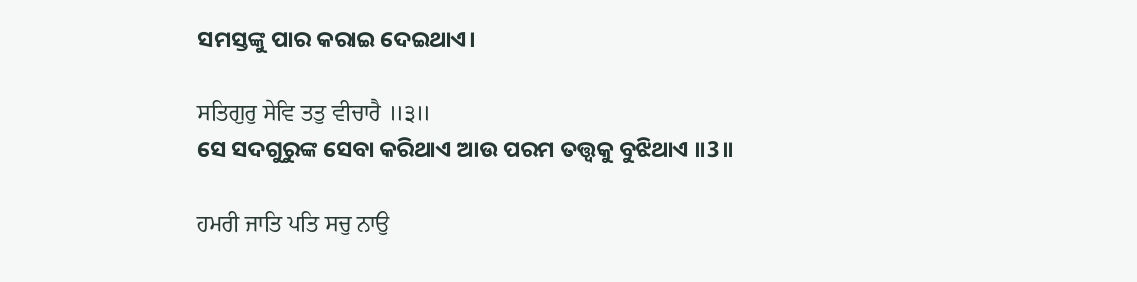ସମସ୍ତଙ୍କୁ ପାର କରାଇ ଦେଇଥାଏ।

ਸਤਿਗੁਰੁ ਸੇਵਿ ਤਤੁ ਵੀਚਾਰੈ ॥੩॥
ସେ ସଦଗୁରୁଙ୍କ ସେବା କରିଥାଏ ଆଉ ପରମ ତତ୍ତ୍ଵକୁ ବୁଝିଥାଏ ॥3॥

ਹਮਰੀ ਜਾਤਿ ਪਤਿ ਸਚੁ ਨਾਉ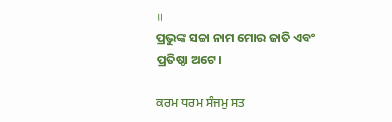॥
ପ୍ରଭୁଙ୍କ ସଚ୍ଚା ନାମ ମୋର ଜାତି ଏବଂ ପ୍ରତିଷ୍ଠା ଅଟେ।

ਕਰਮ ਧਰਮ ਸੰਜਮੁ ਸਤ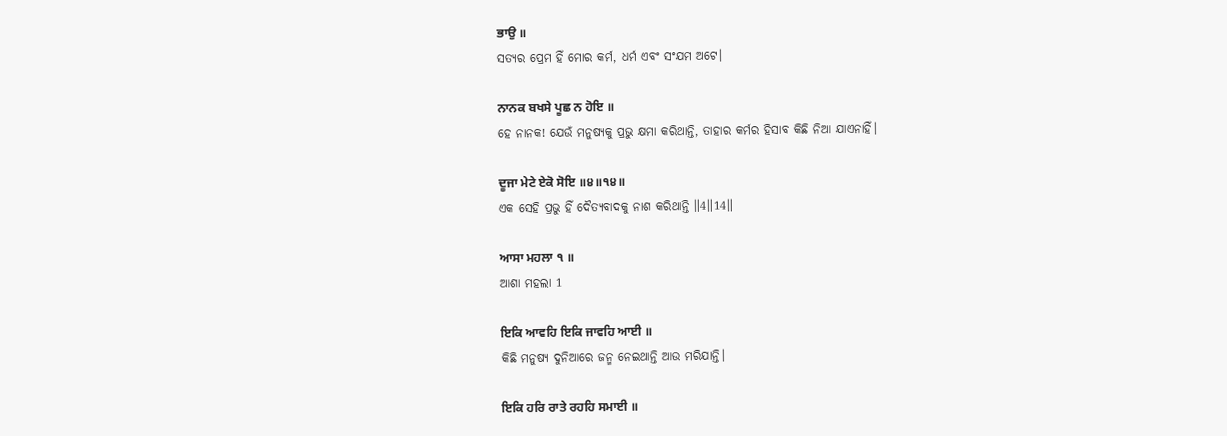ਭਾਉ ॥
ସତ୍ୟର ପ୍ରେମ ହିଁ ମୋର କର୍ମ, ଧର୍ମ ଏବଂ ସଂଯମ ଅଟେ।

ਨਾਨਕ ਬਖਸੇ ਪੂਛ ਨ ਹੋਇ ॥
ହେ ନାନକ! ଯେଉଁ ମନୁଷ୍ୟକୁ ପ୍ରଭୁ କ୍ଷମା କରିଥାନ୍ତି, ତାହାର କର୍ମର ହିସାବ କିଛି ନିଆ ଯାଏନାହିଁ।

ਦੂਜਾ ਮੇਟੇ ਏਕੋ ਸੋਇ ॥੪॥੧੪॥
ଏକ ସେହି ପ୍ରଭୁ ହିଁ ଦୈତ୍ୟବାଦକୁ ନାଶ କରିଥାନ୍ତି ॥4॥14॥

ਆਸਾ ਮਹਲਾ ੧ ॥
ଆଶା ମହଲା 1

ਇਕਿ ਆਵਹਿ ਇਕਿ ਜਾਵਹਿ ਆਈ ॥
କିଛି ମନୁଷ୍ୟ ଦୁନିଆରେ ଜନ୍ମ ନେଇଥାନ୍ତି ଆଉ ମରିଯାନ୍ତି।

ਇਕਿ ਹਰਿ ਰਾਤੇ ਰਹਹਿ ਸਮਾਈ ॥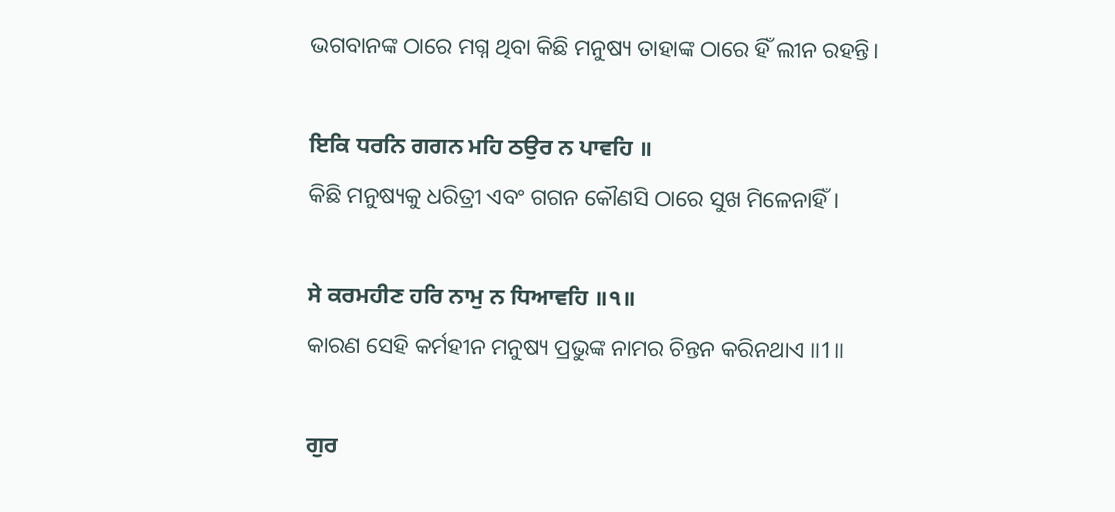ଭଗବାନଙ୍କ ଠାରେ ମଗ୍ନ ଥିବା କିଛି ମନୁଷ୍ୟ ତାହାଙ୍କ ଠାରେ ହିଁ ଲୀନ ରହନ୍ତି।

ਇਕਿ ਧਰਨਿ ਗਗਨ ਮਹਿ ਠਉਰ ਨ ਪਾਵਹਿ ॥
କିଛି ମନୁଷ୍ୟକୁ ଧରିତ୍ରୀ ଏବଂ ଗଗନ କୌଣସି ଠାରେ ସୁଖ ମିଳେନାହିଁ।

ਸੇ ਕਰਮਹੀਣ ਹਰਿ ਨਾਮੁ ਨ ਧਿਆਵਹਿ ॥੧॥
କାରଣ ସେହି କର୍ମହୀନ ମନୁଷ୍ୟ ପ୍ରଭୁଙ୍କ ନାମର ଚିନ୍ତନ କରିନଥାଏ ॥1॥

ਗੁਰ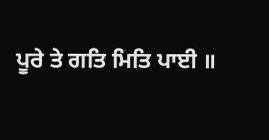ਪੂਰੇ ਤੇ ਗਤਿ ਮਿਤਿ ਪਾਈ ॥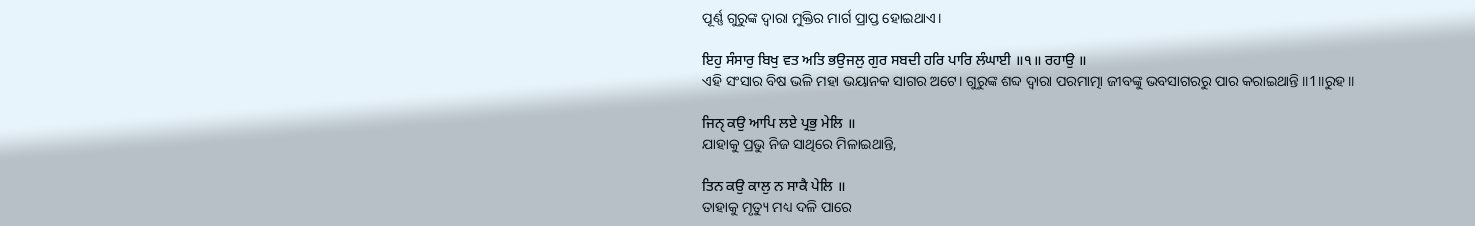ପୂର୍ଣ୍ଣ ଗୁରୁଙ୍କ ଦ୍ଵାରା ମୁକ୍ତିର ମାର୍ଗ ପ୍ରାପ୍ତ ହୋଇଥାଏ।

ਇਹੁ ਸੰਸਾਰੁ ਬਿਖੁ ਵਤ ਅਤਿ ਭਉਜਲੁ ਗੁਰ ਸਬਦੀ ਹਰਿ ਪਾਰਿ ਲੰਘਾਈ ॥੧॥ ਰਹਾਉ ॥
ଏହି ସଂସାର ବିଷ ଭଳି ମହା ଭୟାନକ ସାଗର ଅଟେ। ଗୁରୁଙ୍କ ଶବ୍ଦ ଦ୍ଵାରା ପରମାତ୍ମା ଜୀବଙ୍କୁ ଭବସାଗରରୁ ପାର କରାଇଥାନ୍ତି ॥1॥ରୁହ॥

ਜਿਨੑ ਕਉ ਆਪਿ ਲਏ ਪ੍ਰਭੁ ਮੇਲਿ ॥
ଯାହାକୁ ପ୍ରଭୁ ନିଜ ସାଥିରେ ମିଳାଇଥାନ୍ତି,

ਤਿਨ ਕਉ ਕਾਲੁ ਨ ਸਾਕੈ ਪੇਲਿ ॥
ତାହାକୁ ମୃତ୍ୟୁ ମଧ୍ୟ ଦଳି ପାରେ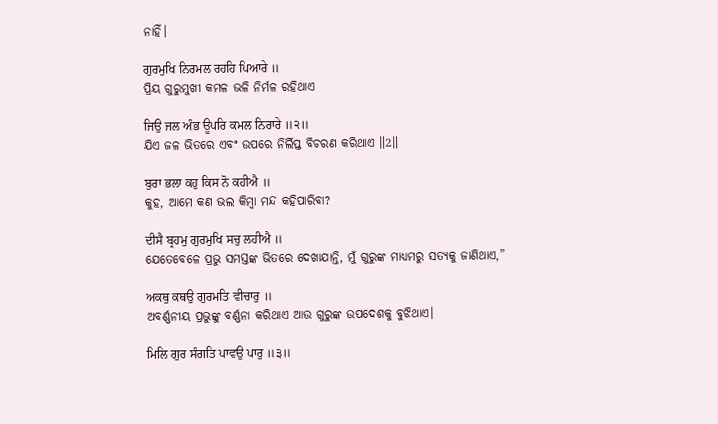ନାହିଁ।

ਗੁਰਮੁਖਿ ਨਿਰਮਲ ਰਹਹਿ ਪਿਆਰੇ ॥
ପ୍ରିୟ ଗୁରୁମୁଖୀ କମଳ ଭଳି ନିର୍ମଳ ରହିଥାଏ

ਜਿਉ ਜਲ ਅੰਭ ਊਪਰਿ ਕਮਲ ਨਿਰਾਰੇ ॥੨॥
ଯିଏ ଜଳ ଭିତରେ ଏବଂ ଉପରେ ନିର୍ଲିପ୍ତ ବିଚରଣ କରିଥାଏ ॥2॥

ਬੁਰਾ ਭਲਾ ਕਹੁ ਕਿਸ ਨੋ ਕਹੀਐ ॥
କୁହ, ଆମେ କଣ ଭଲ କିମ୍ବା ମନ୍ଦ କହିପାରିବା?

ਦੀਸੈ ਬ੍ਰਹਮੁ ਗੁਰਮੁਖਿ ਸਚੁ ਲਹੀਐ ॥
ଯେତେବେଳେ ପ୍ରଭୁ ସମସ୍ତଙ୍କ ଭିତରେ ଦେଖାଯାନ୍ତି, ମୁଁ ଗୁରୁଙ୍କ ମାଧ୍ୟମରୁ ସତ୍ୟକୁ ଜାଣିଥାଏ,”

ਅਕਥੁ ਕਥਉ ਗੁਰਮਤਿ ਵੀਚਾਰੁ ॥
ଅବର୍ଣ୍ଣନୀୟ ପ୍ରଭୁଙ୍କୁ ବର୍ଣ୍ଣନା କରିଥାଏ ଆଉ ଗୁରୁଙ୍କ ଉପଦେଶକୁ ବୁଝିଥାଏ।

ਮਿਲਿ ਗੁਰ ਸੰਗਤਿ ਪਾਵਉ ਪਾਰੁ ॥੩॥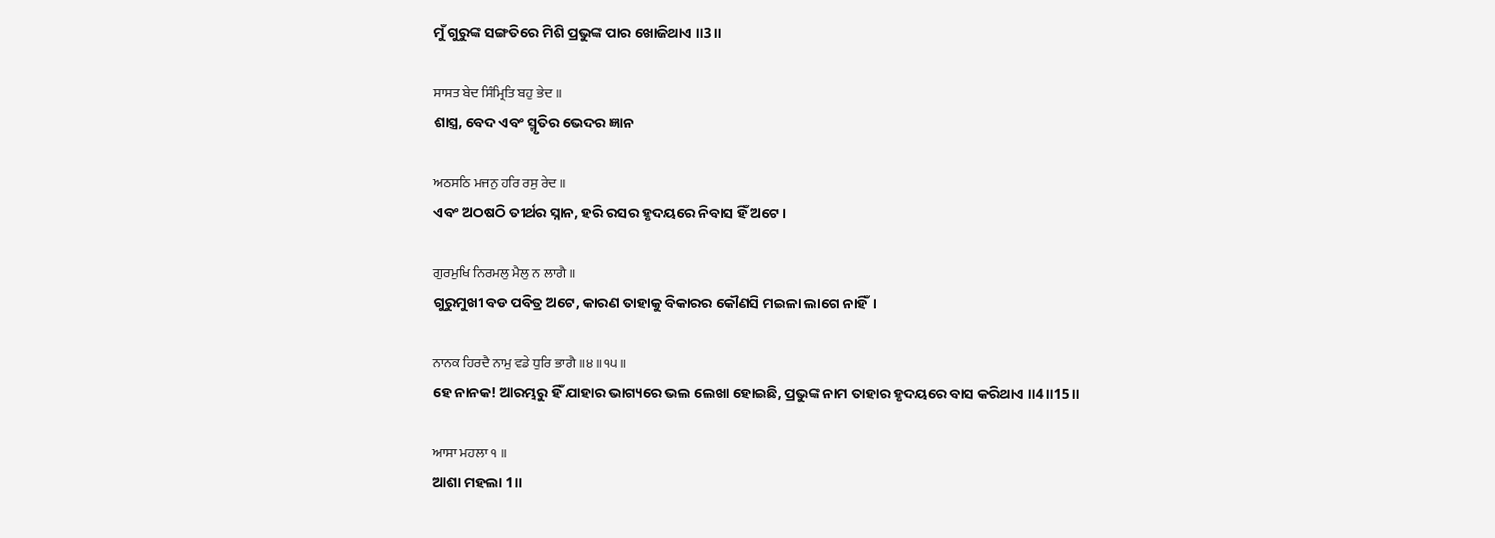ମୁଁ ଗୁରୁଙ୍କ ସଙ୍ଗତିରେ ମିଶି ପ୍ରଭୁଙ୍କ ପାର ଖୋଜିଥାଏ ॥3॥

ਸਾਸਤ ਬੇਦ ਸਿੰਮ੍ਰਿਤਿ ਬਹੁ ਭੇਦ ॥
ଶାସ୍ତ୍ର, ବେଦ ଏବଂ ସ୍ମୃତିର ଭେଦର ଜ୍ଞାନ

ਅਠਸਠਿ ਮਜਨੁ ਹਰਿ ਰਸੁ ਰੇਦ ॥
ଏବଂ ଅଠଷଠି ତୀର୍ଥର ସ୍ନାନ, ହରି ରସର ହୃଦୟରେ ନିବାସ ହିଁ ଅଟେ।

ਗੁਰਮੁਖਿ ਨਿਰਮਲੁ ਮੈਲੁ ਨ ਲਾਗੈ ॥
ଗୁରୁମୁଖୀ ବଡ ପବିତ୍ର ଅଟେ, କାରଣ ତାହାକୁ ବିକାରର କୌଣସି ମଇଳା ଲାଗେ ନାହିଁ।

ਨਾਨਕ ਹਿਰਦੈ ਨਾਮੁ ਵਡੇ ਧੁਰਿ ਭਾਗੈ ॥੪॥੧੫॥
ହେ ନାନକ! ଆରମ୍ଭରୁ ହିଁ ଯାହାର ଭାଗ୍ୟରେ ଭଲ ଲେଖା ହୋଇଛି, ପ୍ରଭୁଙ୍କ ନାମ ତାହାର ହୃଦୟରେ ବାସ କରିଥାଏ ॥4॥15॥

ਆਸਾ ਮਹਲਾ ੧ ॥
ଆଶା ମହଲା 1॥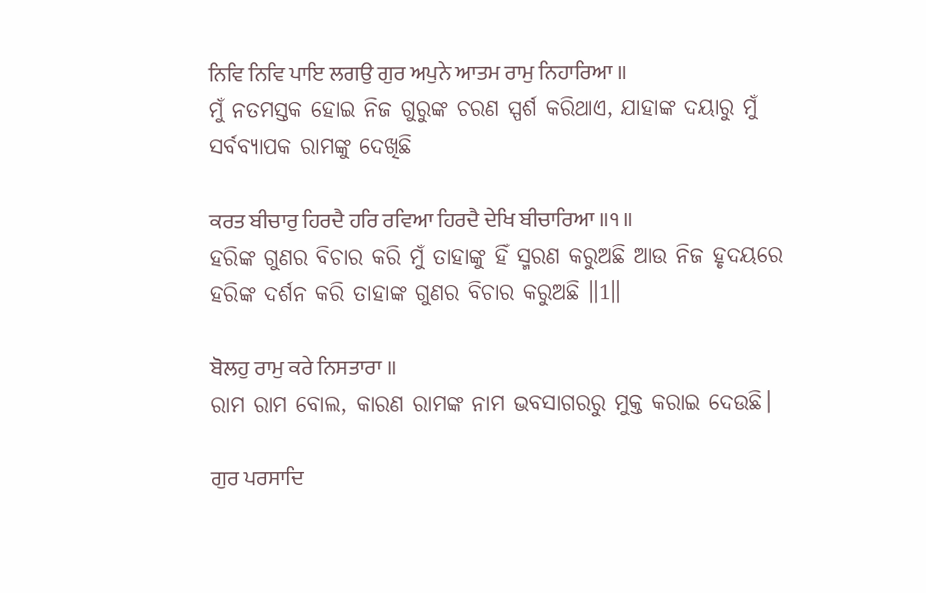ਨਿਵਿ ਨਿਵਿ ਪਾਇ ਲਗਉ ਗੁਰ ਅਪੁਨੇ ਆਤਮ ਰਾਮੁ ਨਿਹਾਰਿਆ ॥
ମୁଁ ନତମସ୍ତକ ହୋଇ ନିଜ ଗୁରୁଙ୍କ ଚରଣ ସ୍ପର୍ଶ କରିଥାଏ, ଯାହାଙ୍କ ଦୟାରୁ ମୁଁ ସର୍ବବ୍ୟାପକ ରାମଙ୍କୁ ଦେଖିଛି

ਕਰਤ ਬੀਚਾਰੁ ਹਿਰਦੈ ਹਰਿ ਰਵਿਆ ਹਿਰਦੈ ਦੇਖਿ ਬੀਚਾਰਿਆ ॥੧॥
ହରିଙ୍କ ଗୁଣର ବିଚାର କରି ମୁଁ ତାହାଙ୍କୁ ହିଁ ସ୍ମରଣ କରୁଅଛି ଆଉ ନିଜ ହୃଦୟରେ ହରିଙ୍କ ଦର୍ଶନ କରି ତାହାଙ୍କ ଗୁଣର ବିଚାର କରୁଅଛି ॥1॥

ਬੋਲਹੁ ਰਾਮੁ ਕਰੇ ਨਿਸਤਾਰਾ ॥
ରାମ ରାମ ବୋଲ, କାରଣ ରାମଙ୍କ ନାମ ଭବସାଗରରୁ ମୁକ୍ତ କରାଇ ଦେଉଛି।

ਗੁਰ ਪਰਸਾਦਿ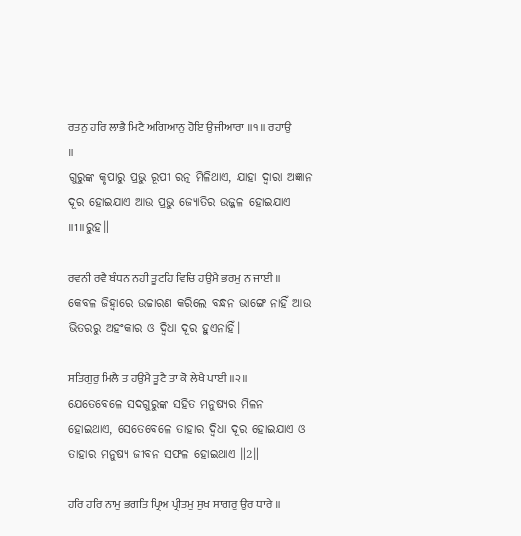ਰਤਨੁ ਹਰਿ ਲਾਭੈ ਮਿਟੈ ਅਗਿਆਨੁ ਹੋਇ ਉਜੀਆਰਾ ॥੧॥ ਰਹਾਉ ॥
ଗୁରୁଙ୍କ କୃପାରୁ ପ୍ରଭୁ ରୂପୀ ରତ୍ନ ମିଳିଥାଏ, ଯାହା ଦ୍ଵାରା ଅଜ୍ଞାନ ଦୂର ହୋଇଯାଏ ଆଉ ପ୍ରଭୁ ଜ୍ୟୋତିର ଉଜ୍ଜଳ ହୋଇଯାଏ ॥1॥ରୁହ॥

ਰਵਨੀ ਰਵੈ ਬੰਧਨ ਨਹੀ ਤੂਟਹਿ ਵਿਚਿ ਹਉਮੈ ਭਰਮੁ ਨ ਜਾਈ ॥
କେବଳ ଜିହ୍ଵାରେ ଉଚ୍ଚାରଣ କରିଲେ ବନ୍ଧନ ଭାଙ୍ଗେ ନାହିଁ ଆଉ ଭିତରରୁ ଅହଂକାର ଓ ଦ୍ଵିଧା ଦୂର ହୁଏନାହିଁ।

ਸਤਿਗੁਰੁ ਮਿਲੈ ਤ ਹਉਮੈ ਤੂਟੈ ਤਾ ਕੋ ਲੇਖੈ ਪਾਈ ॥੨॥
ଯେତେବେଳେ ସଦଗୁରୁଙ୍କ ସହିତ ମନୁଷ୍ୟର ମିଳନ ହୋଇଥାଏ, ସେତେବେଳେ ତାହାର ଦ୍ଵିଧା ଦୂର ହୋଇଯାଏ ଓ ତାହାର ମନୁଷ୍ୟ ଜୀବନ ସଫଳ ହୋଇଥାଏ ॥2॥

ਹਰਿ ਹਰਿ ਨਾਮੁ ਭਗਤਿ ਪ੍ਰਿਅ ਪ੍ਰੀਤਮੁ ਸੁਖ ਸਾਗਰੁ ਉਰ ਧਾਰੇ ॥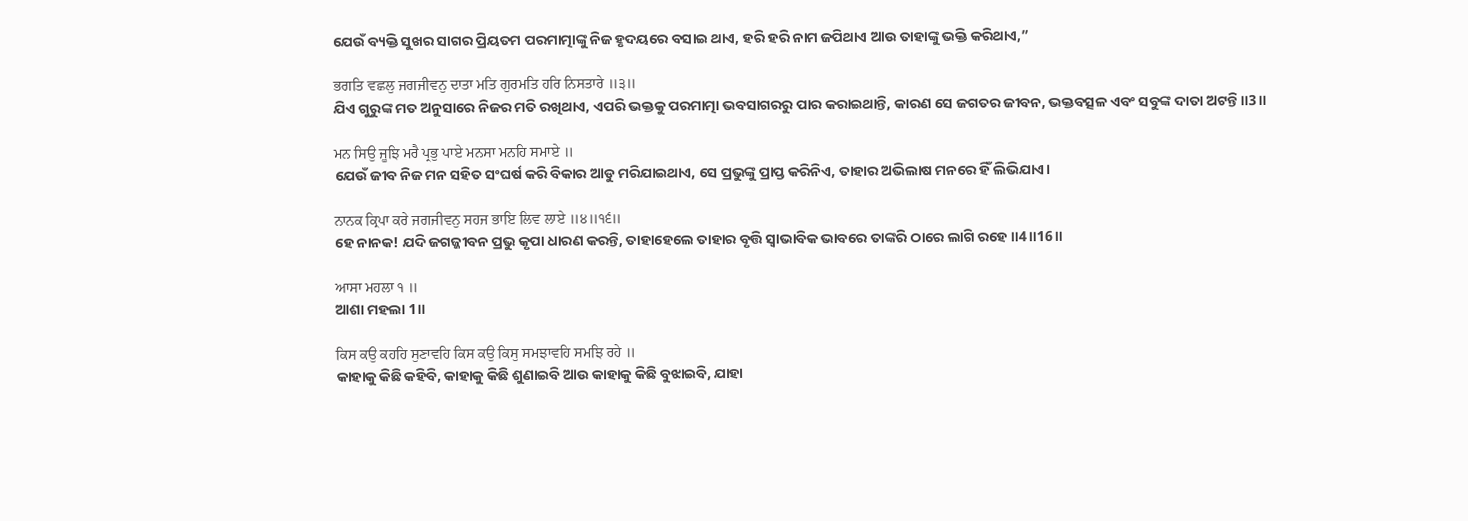ଯେଉଁ ବ୍ୟକ୍ତି ସୁଖର ସାଗର ପ୍ରିୟତମ ପରମାତ୍ମାଙ୍କୁ ନିଜ ହୃଦୟରେ ବସାଇ ଥାଏ, ହରି ହରି ନାମ ଜପିଥାଏ ଆଉ ତାହାଙ୍କୁ ଭକ୍ତି କରିଥାଏ,”

ਭਗਤਿ ਵਛਲੁ ਜਗਜੀਵਨੁ ਦਾਤਾ ਮਤਿ ਗੁਰਮਤਿ ਹਰਿ ਨਿਸਤਾਰੇ ॥੩॥
ଯିଏ ଗୁରୁଙ୍କ ମତ ଅନୁସାରେ ନିଜର ମତି ରଖିଥାଏ, ଏପରି ଭକ୍ତକୁ ପରମାତ୍ମା ଭବସାଗରରୁ ପାର କରାଇଥାନ୍ତି, କାରଣ ସେ ଜଗତର ଜୀବନ, ଭକ୍ତବତ୍ସଳ ଏବଂ ସବୁଙ୍କ ଦାତା ଅଟନ୍ତି॥3॥

ਮਨ ਸਿਉ ਜੂਝਿ ਮਰੈ ਪ੍ਰਭੁ ਪਾਏ ਮਨਸਾ ਮਨਹਿ ਸਮਾਏ ॥
ଯେଉଁ ଜୀବ ନିଜ ମନ ସହିତ ସଂଘର୍ଷ କରି ବିକାର ଆଡୁ ମରିଯାଇଥାଏ, ସେ ପ୍ରଭୁଙ୍କୁ ପ୍ରାପ୍ତ କରିନିଏ, ତାହାର ଅଭିଲାଷ ମନରେ ହିଁ ଲିଭିଯାଏ।

ਨਾਨਕ ਕ੍ਰਿਪਾ ਕਰੇ ਜਗਜੀਵਨੁ ਸਹਜ ਭਾਇ ਲਿਵ ਲਾਏ ॥੪॥੧੬॥
ହେ ନାନକ! ଯଦି ଜଗଜ୍ଜୀବନ ପ୍ରଭୁ କୃପା ଧାରଣ କରନ୍ତି, ତାହାହେଲେ ତାହାର ବୃତ୍ତି ସ୍ଵାଭାବିକ ଭାବରେ ତାଙ୍କରି ଠାରେ ଲାଗି ରହେ ॥4॥16॥

ਆਸਾ ਮਹਲਾ ੧ ॥
ଆଶା ମହଲା 1॥

ਕਿਸ ਕਉ ਕਹਹਿ ਸੁਣਾਵਹਿ ਕਿਸ ਕਉ ਕਿਸੁ ਸਮਝਾਵਹਿ ਸਮਝਿ ਰਹੇ ॥
କାହାକୁ କିଛି କହିବି, କାହାକୁ କିଛି ଶୁଣାଇବି ଆଉ କାହାକୁ କିଛି ବୁଝାଇବି, ଯାହା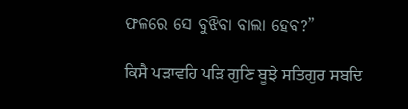ଫଳରେ ସେ ବୁଝିବା ବାଲା ହେବ?”

ਕਿਸੈ ਪੜਾਵਹਿ ਪੜਿ ਗੁਣਿ ਬੂਝੇ ਸਤਿਗੁਰ ਸਬਦਿ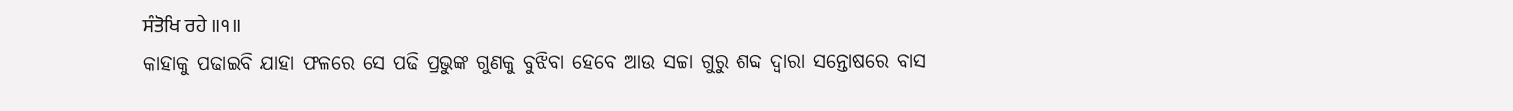ਸੰਤੋਖਿ ਰਹੇ ॥੧॥
କାହାକୁ ପଢାଇବି ଯାହା ଫଳରେ ସେ ପଢି ପ୍ରଭୁଙ୍କ ଗୁଣକୁ ବୁଝିବା ହେବେ ଆଉ ସଚ୍ଚା ଗୁରୁ ଶବ୍ଦ ଦ୍ଵାରା ସନ୍ତୋଷରେ ବାସ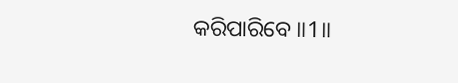କରିପାରିବେ ॥1॥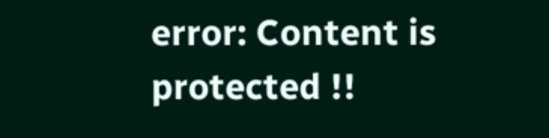error: Content is protected !!